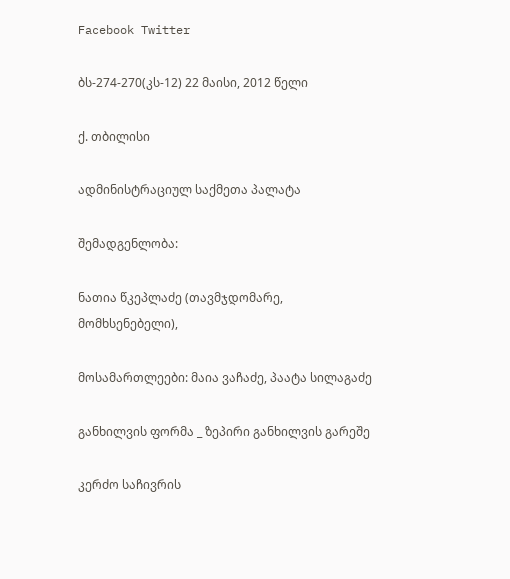Facebook Twitter

ბს-274-270(კს-12) 22 მაისი, 2012 წელი

ქ. თბილისი

ადმინისტრაციულ საქმეთა პალატა

შემადგენლობა:

ნათია წკეპლაძე (თავმჯდომარე, მომხსენებელი),

მოსამართლეები: მაია ვაჩაძე, პაატა სილაგაძე

განხილვის ფორმა _ ზეპირი განხილვის გარეშე

კერძო საჩივრის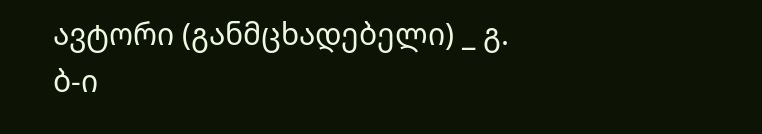ავტორი (განმცხადებელი) _ გ. ბ-ი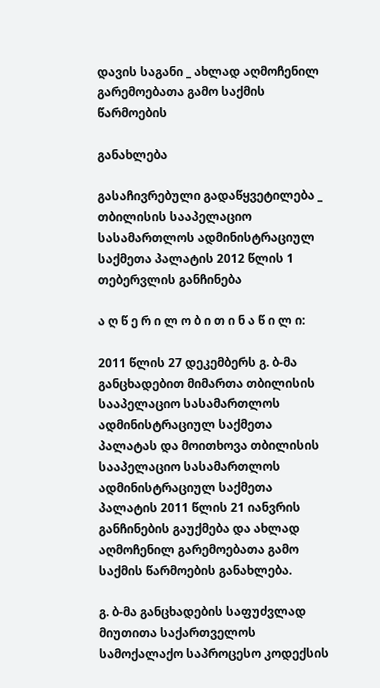დავის საგანი _ ახლად აღმოჩენილ გარემოებათა გამო საქმის წარმოების

განახლება

გასაჩივრებული გადაწყვეტილება _ თბილისის სააპელაციო სასამართლოს ადმინისტრაციულ საქმეთა პალატის 2012 წლის 1 თებერვლის განჩინება

ა ღ წ ე რ ი ლ ო ბ ი თ ი ნ ა წ ი ლ ი:

2011 წლის 27 დეკემბერს გ. ბ-მა განცხადებით მიმართა თბილისის სააპელაციო სასამართლოს ადმინისტრაციულ საქმეთა პალატას და მოითხოვა თბილისის სააპელაციო სასამართლოს ადმინისტრაციულ საქმეთა პალატის 2011 წლის 21 იანვრის განჩინების გაუქმება და ახლად აღმოჩენილ გარემოებათა გამო საქმის წარმოების განახლება.

გ. ბ-მა განცხადების საფუძვლად მიუთითა საქართველოს სამოქალაქო საპროცესო კოდექსის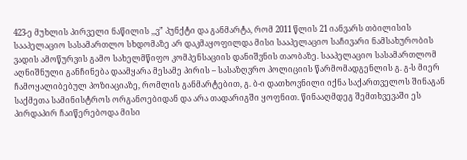423-ე მუხლის პირველი ნაწილის ,,ვ” პუნქტი და განმარტა, რომ 2011 წლის 21 იანვარს თბილისის სააპელაციო სასამართლო სხდომაზე არ დაკმაყოფილდა მისი სააპელაციო საჩივარი ნამსახურობის ვადის ამოწურვის გამო სახელმწიფო კომპენსაციის დანიშვნის თაობაზე. სააპელაციო სასამართლომ აღნიშნული განჩინება დაამყარა მესამე პირის – სასაზღვრო პოლიციის წარმომადგენლის გ. გ-ს მიერ ჩამოყალიბებულ პოზიაციაზე, რომლის განმარტებით, გ. ბ-ი დათხოვნილი იქნა საქართველოს შინაგან საქმეთა სამინისტროს ორგანოებიდან და არა თადარიგში ყოფნით. წინააღმდეგ შემთხვევაში ეს პირდაპირ ჩაიწერებოდა მისი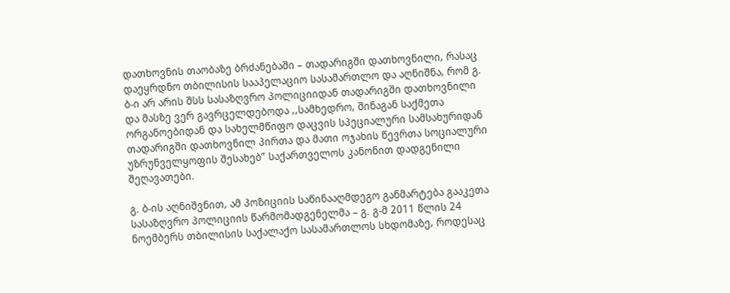დათხოვნის თაობაზე ბრძანებაში – თადარიგში დათხოვნილი, რასაც დაეყრდნო თბილისის სააპელაციო სასამართლო და აღნიშნა, რომ გ. ბ-ი არ არის შსს სასაზღვრო პოლიციიდან თადარიგში დათხოვნილი და მასზე ვერ გავრცელდებოდა ,,სამხედრო, შინაგან საქმეთა ორგანოებიდან და სახელმწიფო დაცვის სპეციალური სამსახურიდან თადარიგში დათხოვნილ პირთა და მათი ოჯახის წევრთა სოციალური უზრუნველყოფის შესახებ” საქართველოს კანონით დადგენილი შეღავათები.

გ. ბ-ის აღნიშვნით, ამ პოზიციის საწინააღმდეგო განმარტება გააკეთა სასაზღვრო პოლიციის წარმომადგენელმა – გ. გ-მ 2011 წლის 24 ნოემბერს თბილისის საქალაქო სასამართლოს სხდომაზე, როდესაც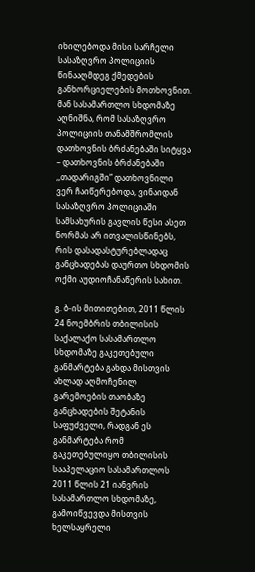იხილებოდა მისი სარჩელი სასაზღვრო პოლიციის წინააღმდეგ ქმედების განხორციელების მოთხოვნით. მან სასამართლო სხდომაზე აღნიშნა, რომ სასაზღვრო პოლიციის თანამშრომლის დათხოვნის ბრძანებაში სიტყვა – დათხოვნის ბრძანებაში ,,თადარიგში” დათხოვნილი ვერ ჩაიწერებოდა, ვინაიდან სასაზღვრო პოლიციაში სამსახურის გავლის წესი ასეთ ნორმას არ ითვალისწინებს, რის დასადასტურებლადაც განცხადებას დაურთო სხდომის ოქმი აუდიოჩანაწერის სახით.

გ. ბ-ის მითითებით, 2011 წლის 24 ნოემბრის თბილისის საქალაქო სასამართლო სხდომაზე გაკეთებული განმარტება გახდა მისთვის ახლად აღმოჩენილ გარემოების თაობაზე განცხადების შეტანის საფუძველი, რადგან ეს განმარტება რომ გაკეთებულიყო თბილისის სააპელაციო სასამართლოს 2011 წლის 21 იანვრის სასამართლო სხდომაზე, გამოიწვევდა მისთვის ხელსაყრელი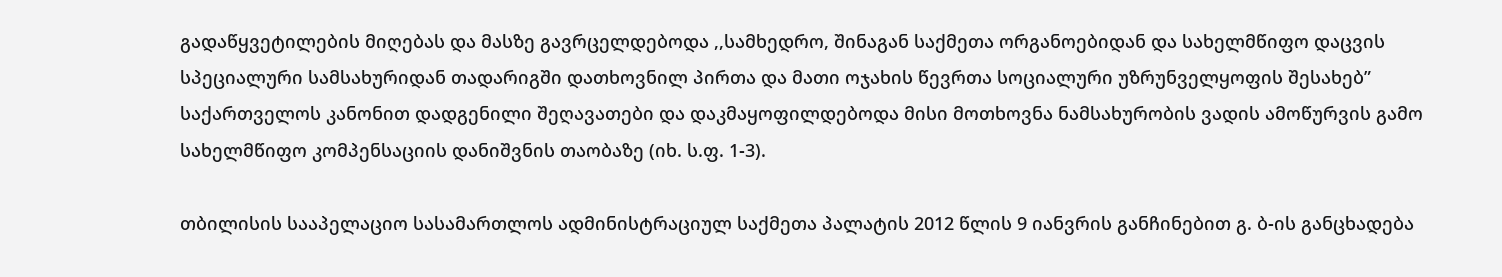გადაწყვეტილების მიღებას და მასზე გავრცელდებოდა ,,სამხედრო, შინაგან საქმეთა ორგანოებიდან და სახელმწიფო დაცვის სპეციალური სამსახურიდან თადარიგში დათხოვნილ პირთა და მათი ოჯახის წევრთა სოციალური უზრუნველყოფის შესახებ” საქართველოს კანონით დადგენილი შეღავათები და დაკმაყოფილდებოდა მისი მოთხოვნა ნამსახურობის ვადის ამოწურვის გამო სახელმწიფო კომპენსაციის დანიშვნის თაობაზე (იხ. ს.ფ. 1-3).

თბილისის სააპელაციო სასამართლოს ადმინისტრაციულ საქმეთა პალატის 2012 წლის 9 იანვრის განჩინებით გ. ბ-ის განცხადება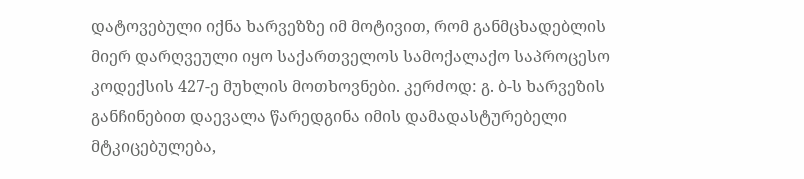დატოვებული იქნა ხარვეზზე იმ მოტივით, რომ განმცხადებლის მიერ დარღვეული იყო საქართველოს სამოქალაქო საპროცესო კოდექსის 427-ე მუხლის მოთხოვნები. კერძოდ: გ. ბ-ს ხარვეზის განჩინებით დაევალა წარედგინა იმის დამადასტურებელი მტკიცებულება,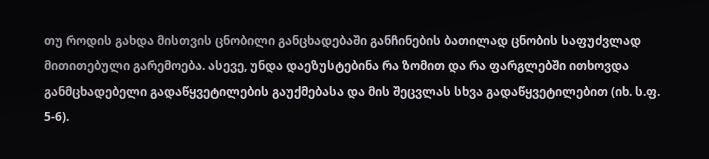თუ როდის გახდა მისთვის ცნობილი განცხადებაში განჩინების ბათილად ცნობის საფუძვლად მითითებული გარემოება. ასევე, უნდა დაეზუსტებინა რა ზომით და რა ფარგლებში ითხოვდა განმცხადებელი გადაწყვეტილების გაუქმებასა და მის შეცვლას სხვა გადაწყვეტილებით (იხ. ს.ფ. 5-6).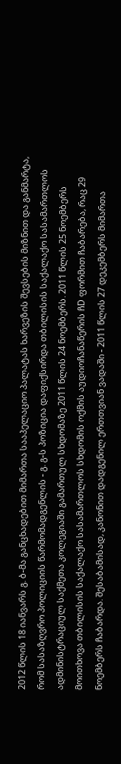2012 წლის 18 იანვარს გ. ბ-მა განცხადებით მიმართა სააპელაციო პალატას ხარვეზის შევსების მიზნით და განმარტა, რომ სასაზღვრო პოლიციის წარმომადგენლის - გ. გ-ს პოზიცია დაფიქსირდა თბილისის საქალაქო სასამართლოს ადმინისტრაციულ საქმეთა კოლეგიაში გამართულ სხდომაზე 2011 წლის 24 ნოემბერს. 2011 წლის 25 ნოემბერს მოითხოვა თბილისის საქალაქო სასამართლოს სხდომის ოქმის აუდიოჩანაწერის ჩD ფორმით ჩაბარება, რაც 29 ნოემბერს ჩაბარდა. შესაბამისად, კანონით დადგენილ ერთთვიან ვადაში - 2011 წლის 27 დეკემბერს მიმართა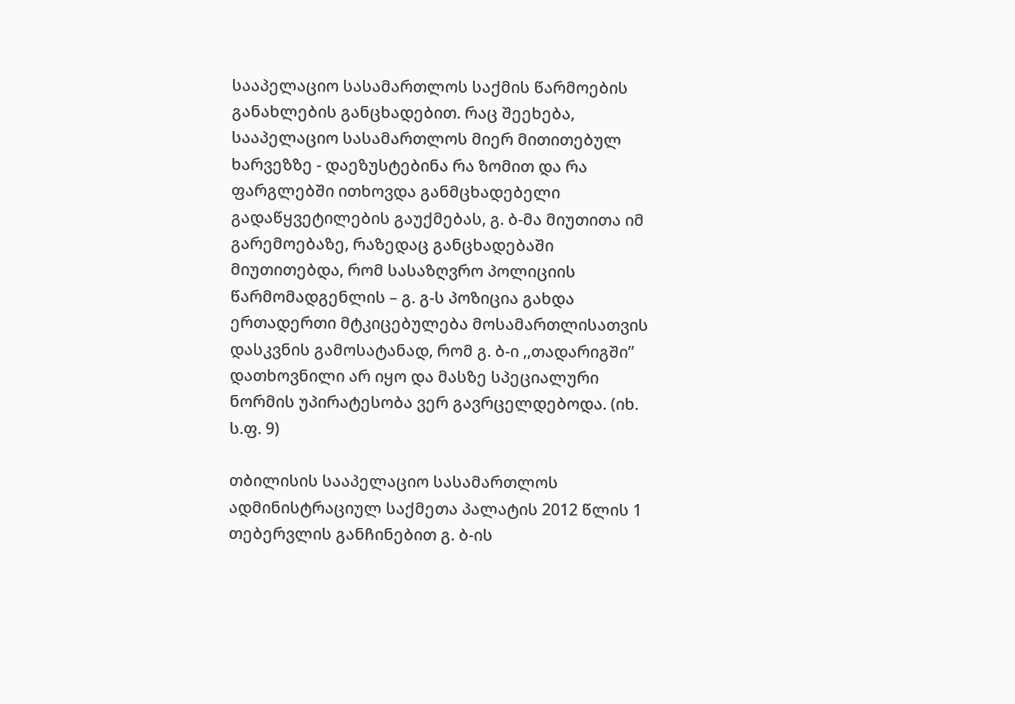სააპელაციო სასამართლოს საქმის წარმოების განახლების განცხადებით. რაც შეეხება, სააპელაციო სასამართლოს მიერ მითითებულ ხარვეზზე - დაეზუსტებინა რა ზომით და რა ფარგლებში ითხოვდა განმცხადებელი გადაწყვეტილების გაუქმებას, გ. ბ-მა მიუთითა იმ გარემოებაზე, რაზედაც განცხადებაში მიუთითებდა, რომ სასაზღვრო პოლიციის წარმომადგენლის – გ. გ-ს პოზიცია გახდა ერთადერთი მტკიცებულება მოსამართლისათვის დასკვნის გამოსატანად, რომ გ. ბ-ი ,,თადარიგში” დათხოვნილი არ იყო და მასზე სპეციალური ნორმის უპირატესობა ვერ გავრცელდებოდა. (იხ. ს.ფ. 9)

თბილისის სააპელაციო სასამართლოს ადმინისტრაციულ საქმეთა პალატის 2012 წლის 1 თებერვლის განჩინებით გ. ბ-ის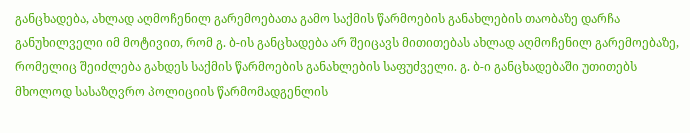განცხადება, ახლად აღმოჩენილ გარემოებათა გამო საქმის წარმოების განახლების თაობაზე დარჩა განუხილველი იმ მოტივით, რომ გ. ბ-ის განცხადება არ შეიცავს მითითებას ახლად აღმოჩენილ გარემოებაზე, რომელიც შეიძლება გახდეს საქმის წარმოების განახლების საფუძველი. გ. ბ-ი განცხადებაში უთითებს მხოლოდ სასაზღვრო პოლიციის წარმომადგენლის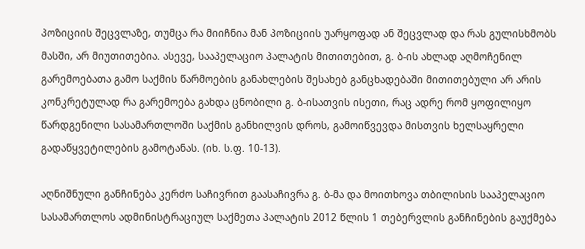პოზიციის შეცვლაზე, თუმცა რა მიიჩნია მან პოზიციის უარყოფად ან შეცვლად და რას გულისხმობს მასში, არ მიუთითებია. ასევე, სააპელაციო პალატის მითითებით, გ. ბ-ის ახლად აღმოჩენილ გარემოებათა გამო საქმის წარმოების განახლების შესახებ განცხადებაში მითითებული არ არის კონკრეტულად რა გარემოება გახდა ცნობილი გ. ბ-ისათვის ისეთი, რაც ადრე რომ ყოფილიყო წარდგენილი სასამართლოში საქმის განხილვის დროს, გამოიწვევდა მისთვის ხელსაყრელი გადაწყვეტილების გამოტანას. (იხ. ს.ფ. 10-13).

აღნიშნული განჩინება კერძო საჩივრით გაასაჩივრა გ. ბ-მა და მოითხოვა თბილისის სააპელაციო სასამართლოს ადმინისტრაციულ საქმეთა პალატის 2012 წლის 1 თებერვლის განჩინების გაუქმება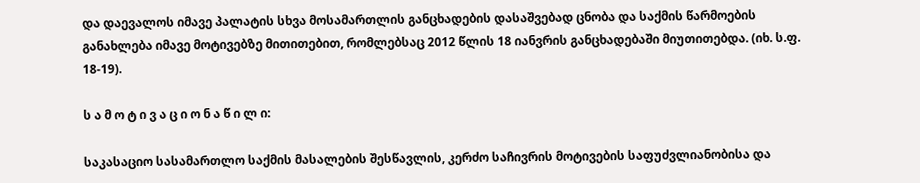და დაევალოს იმავე პალატის სხვა მოსამართლის განცხადების დასაშვებად ცნობა და საქმის წარმოების განახლება იმავე მოტივებზე მითითებით, რომლებსაც 2012 წლის 18 იანვრის განცხადებაში მიუთითებდა. (იხ. ს.ფ. 18-19).

ს ა მ ო ტ ი ვ ა ც ი ო ნ ა წ ი ლ ი:

საკასაციო სასამართლო საქმის მასალების შესწავლის, კერძო საჩივრის მოტივების საფუძვლიანობისა და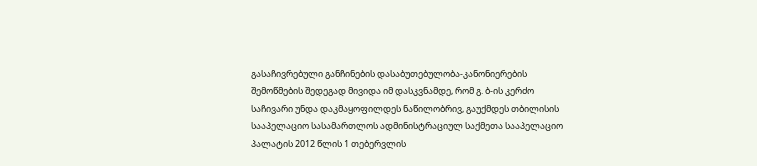გასაჩივრებული განჩინების დასაბუთებულობა-კანონიერების შემოწმების შედეგად მივიდა იმ დასკვნამდე, რომ გ. ბ-ის კერძო საჩივარი უნდა დაკმაყოფილდეს ნაწილობრივ, გაუქმდეს თბილისის სააპელაციო სასამართლოს ადმინისტრაციულ საქმეთა სააპელაციო პალატის 2012 წლის 1 თებერვლის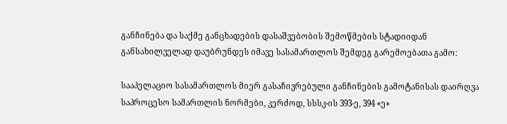განჩინება და საქმე განცხადების დასაშვებობის შემოწმების სტადიიდან განსახილველად დაუბრუნდეს იმავე სასამართლოს შემდეგ გარემოებათა გამო:

სააპელაციო სასამართლოს მიერ გასაჩივრებული განჩინების გამოტანისას დაირღვა საპროცესო სამართლის ნორმები, კერძოდ, სსსკ-ის 393-ე, 394 «ე»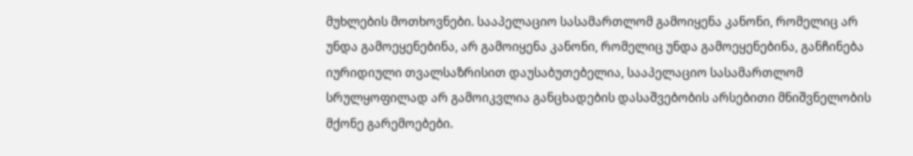მუხლების მოთხოვნები. სააპელაციო სასამართლომ გამოიყენა კანონი, რომელიც არ უნდა გამოეყენებინა, არ გამოიყენა კანონი, რომელიც უნდა გამოეყენებინა, განჩინება იურიდიული თვალსაზრისით დაუსაბუთებელია, სააპელაციო სასამართლომ სრულყოფილად არ გამოიკვლია განცხადების დასაშვებობის არსებითი მნიშვნელობის მქონე გარემოებები.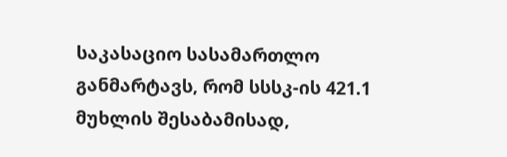საკასაციო სასამართლო განმარტავს, რომ სსსკ-ის 421.1 მუხლის შესაბამისად,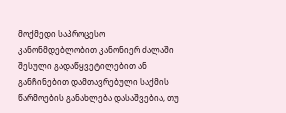მოქმედი საპროცესო კანონმდებლობით კანონიერ ძალაში შესული გადაწყვეტილებით ან განჩინებით დამთავრებული საქმის წარმოების განახლება დასაშვებია, თუ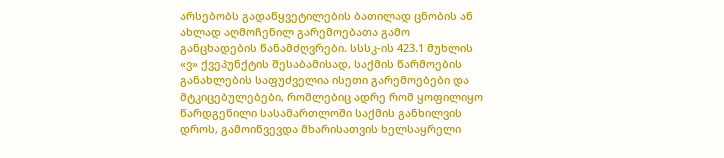არსებობს გადაწყვეტილების ბათილად ცნობის ან ახლად აღმოჩენილ გარემოებათა გამო განცხადების წანამძღვრები. სსსკ-ის 423.1 მუხლის «ვ» ქვეპუნქტის შესაბამისად, საქმის წარმოების განახლების საფუძველია ისეთი გარემოებები და მტკიცებულებები, რომლებიც ადრე რომ ყოფილიყო წარდგენილი სასამართლოში საქმის განხილვის დროს, გამოიწვევდა მხარისათვის ხელსაყრელი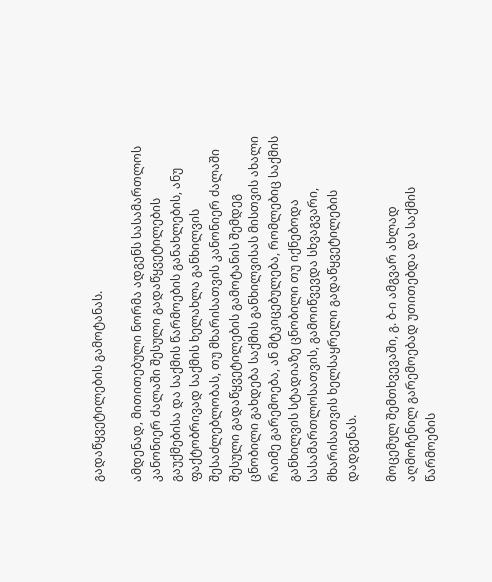გადაწყვეტილების გამოტანას.

ამდენად, მითითებული ნორმა ადგენს სასამართლოს კანონიერ ძალაში შესული გადაწყვეტილების გაუქმებისა და საქმის წარმოების განახლების, ანუ ფაქტობრივად საქმის ხელახლა განხილვის შესაძლებლობას, თუ მხარისათვის კანონიერ ძალაში შესული გადაწყვეტილების გამოტანის შემდეგ ცნობილი გახდება საქმის განხილვისას მისთვის ახალი რაიმე გარემოება, ან მტკიცებულება, რომლებიც საქმის განხილვის სტადიაზე ცნობილი თუ იქნებოდა სასამართლოსათვის, გამოიწვევდა სხვაგვარი, მხარისათვის ხელსაყრელი გადაწყვეტილების დადგენას.

მოცემულ შემთხვევაში, გ. ბ-ი ამგვარ ახლად აღმოჩენილ გარემოებად უთითებდა და საქმის წარმოების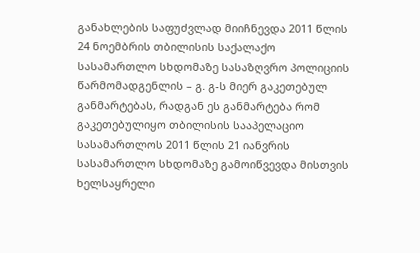განახლების საფუძვლად მიიჩნევდა 2011 წლის 24 ნოემბრის თბილისის საქალაქო სასამართლო სხდომაზე სასაზღვრო პოლიციის წარმომადგენლის – გ. გ-ს მიერ გაკეთებულ განმარტებას, რადგან ეს განმარტება რომ გაკეთებულიყო თბილისის სააპელაციო სასამართლოს 2011 წლის 21 იანვრის სასამართლო სხდომაზე გამოიწვევდა მისთვის ხელსაყრელი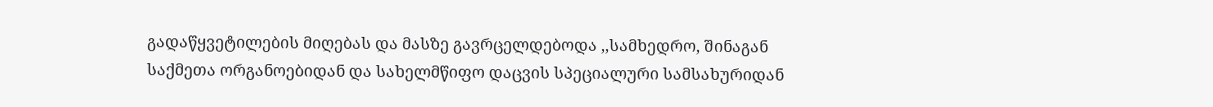გადაწყვეტილების მიღებას და მასზე გავრცელდებოდა ,,სამხედრო, შინაგან საქმეთა ორგანოებიდან და სახელმწიფო დაცვის სპეციალური სამსახურიდან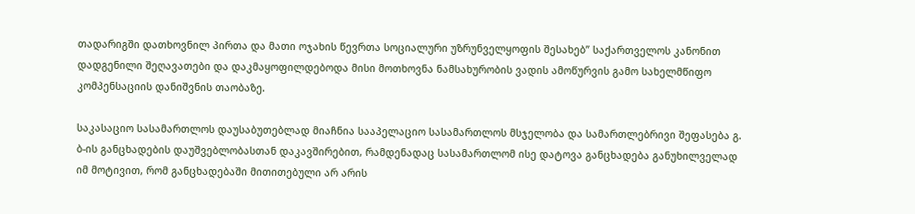თადარიგში დათხოვნილ პირთა და მათი ოჯახის წევრთა სოციალური უზრუნველყოფის შესახებ” საქართველოს კანონით დადგენილი შეღავათები და დაკმაყოფილდებოდა მისი მოთხოვნა ნამსახურობის ვადის ამოწურვის გამო სახელმწიფო კომპენსაციის დანიშვნის თაობაზე.

საკასაციო სასამართლოს დაუსაბუთებლად მიაჩნია სააპელაციო სასამართლოს მსჯელობა და სამართლებრივი შეფასება გ. ბ-ის განცხადების დაუშვებლობასთან დაკავშირებით, რამდენადაც სასამართლომ ისე დატოვა განცხადება განუხილველად იმ მოტივით, რომ განცხადებაში მითითებული არ არის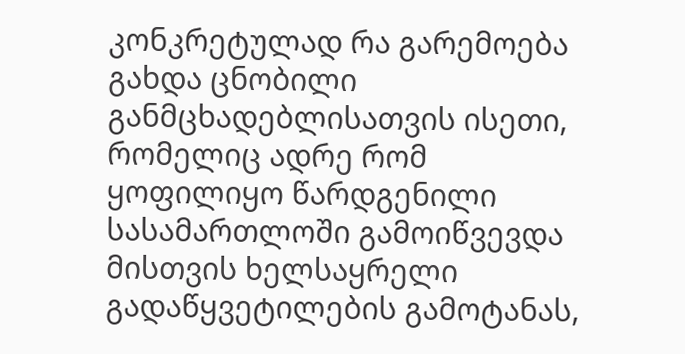კონკრეტულად რა გარემოება გახდა ცნობილი განმცხადებლისათვის ისეთი, რომელიც ადრე რომ ყოფილიყო წარდგენილი სასამართლოში გამოიწვევდა მისთვის ხელსაყრელი გადაწყვეტილების გამოტანას,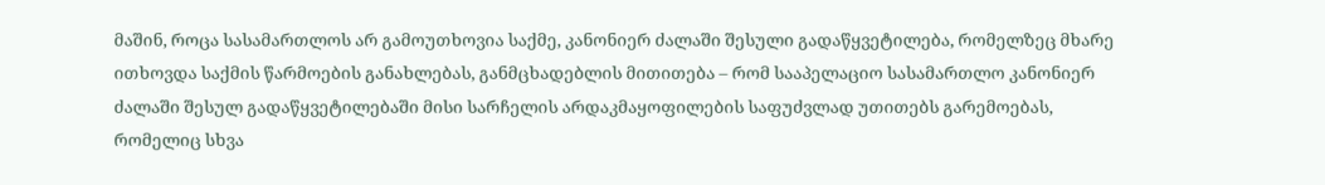მაშინ, როცა სასამართლოს არ გამოუთხოვია საქმე, კანონიერ ძალაში შესული გადაწყვეტილება, რომელზეც მხარე ითხოვდა საქმის წარმოების განახლებას, განმცხადებლის მითითება – რომ სააპელაციო სასამართლო კანონიერ ძალაში შესულ გადაწყვეტილებაში მისი სარჩელის არდაკმაყოფილების საფუძვლად უთითებს გარემოებას, რომელიც სხვა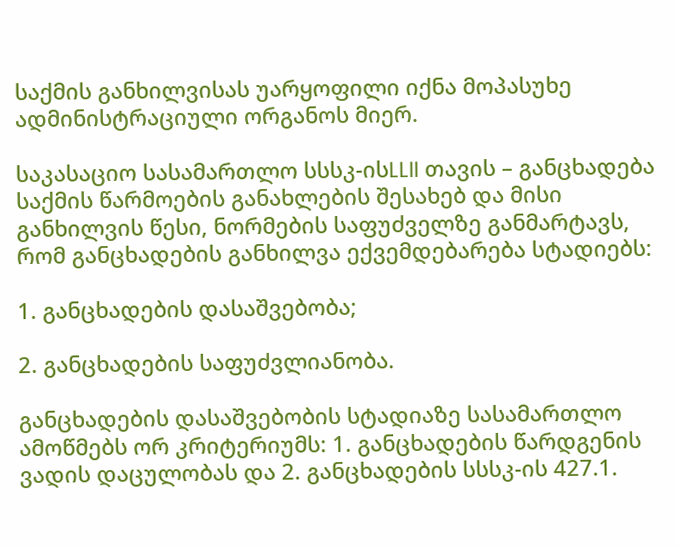საქმის განხილვისას უარყოფილი იქნა მოპასუხე ადმინისტრაციული ორგანოს მიერ.

საკასაციო სასამართლო სსსკ-ისLLII თავის – განცხადება საქმის წარმოების განახლების შესახებ და მისი განხილვის წესი, ნორმების საფუძველზე განმარტავს, რომ განცხადების განხილვა ექვემდებარება სტადიებს:

1. განცხადების დასაშვებობა;

2. განცხადების საფუძვლიანობა.

განცხადების დასაშვებობის სტადიაზე სასამართლო ამოწმებს ორ კრიტერიუმს: 1. განცხადების წარდგენის ვადის დაცულობას და 2. განცხადების სსსკ-ის 427.1.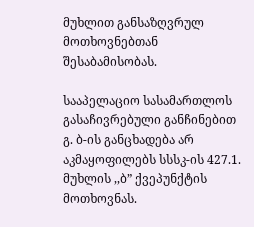მუხლით განსაზღვრულ მოთხოვნებთან შესაბამისობას.

სააპელაციო სასამართლოს გასაჩივრებული განჩინებით გ. ბ-ის განცხადება არ აკმაყოფილებს სსსკ-ის 427.1. მუხლის ,,ბ” ქვეპუნქტის მოთხოვნას.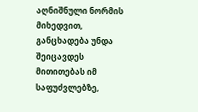აღნიშნული ნორმის მიხედვით, განცხადება უნდა შეიცავდეს მითითებას იმ საფუძვლებზე,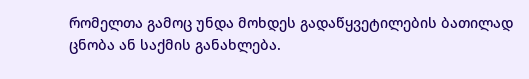რომელთა გამოც უნდა მოხდეს გადაწყვეტილების ბათილად ცნობა ან საქმის განახლება.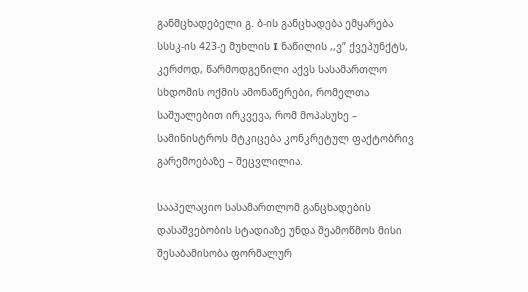განმცხადებელი გ. ბ-ის განცხადება ემყარება სსსკ-ის 423-ე მუხლის I ნაწილის ,,ვ” ქვეპუნქტს, კერძოდ, წარმოდგენილი აქვს სასამართლო სხდომის ოქმის ამონაწერები, რომელთა საშუალებით ირკვევა, რომ მოპასუხე – სამინისტროს მტკიცება კონკრეტულ ფაქტობრივ გარემოებაზე – შეცვლილია.

სააპელაციო სასამართლომ განცხადების დასაშვებობის სტადიაზე უნდა შეამოწმოს მისი შესაბამისობა ფორმალურ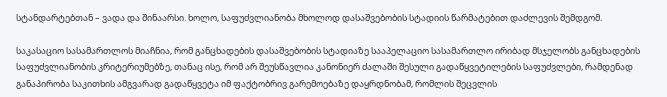სტანდარტებთან – ვადა და შინაარსი. ხოლო, საფუძვლიანობა მხოლოდ დასაშვებობის სტადიის წარმატებით დაძლევის შემდგომ.

საკასაციო სასამართლოს მიაჩნია, რომ განცხადების დასაშვებობის სტადიაზე სააპელაციო სასამართლო ირიბად მსჯელობს განცხადების საფუძვლიანობის კრიტერიუმებზე, თანაც ისე, რომ არ შეუსწავლია კანონიერ ძალაში შესული გადაწყვეტილების საფუძვლები, რამდენად განაპირობა საკითხის ამგვარად გადაწყვეტა იმ ფაქტობრივ გარემოებაზე დაყრდნობამ, რომლის შეცვლის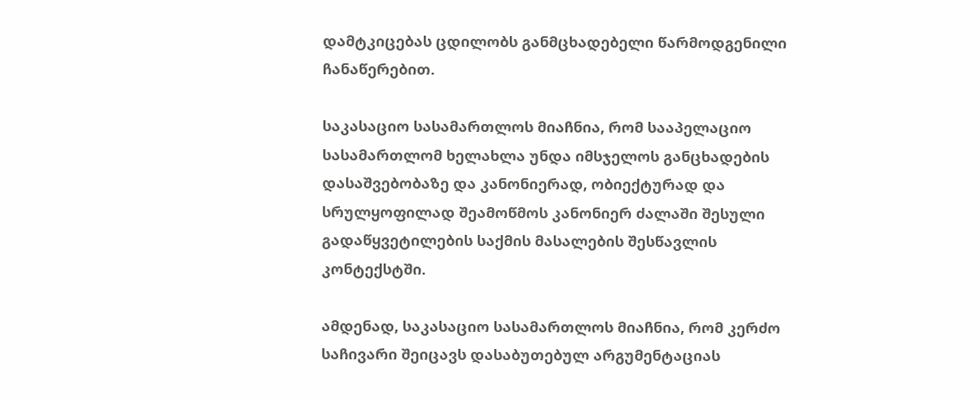დამტკიცებას ცდილობს განმცხადებელი წარმოდგენილი ჩანაწერებით.

საკასაციო სასამართლოს მიაჩნია, რომ სააპელაციო სასამართლომ ხელახლა უნდა იმსჯელოს განცხადების დასაშვებობაზე და კანონიერად, ობიექტურად და სრულყოფილად შეამოწმოს კანონიერ ძალაში შესული გადაწყვეტილების საქმის მასალების შესწავლის კონტექსტში.

ამდენად, საკასაციო სასამართლოს მიაჩნია, რომ კერძო საჩივარი შეიცავს დასაბუთებულ არგუმენტაციას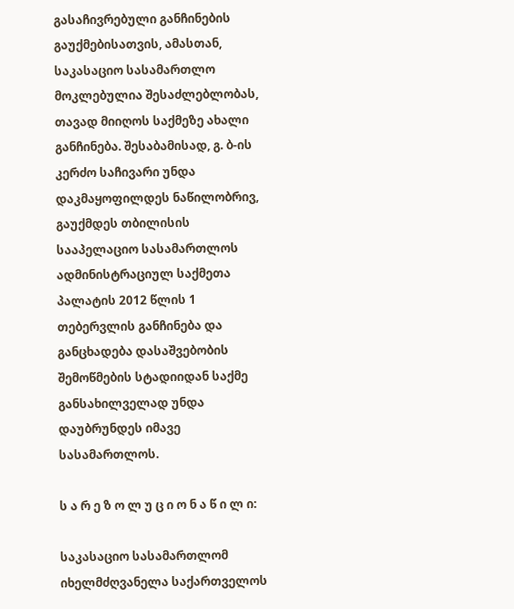გასაჩივრებული განჩინების გაუქმებისათვის, ამასთან, საკასაციო სასამართლო მოკლებულია შესაძლებლობას, თავად მიიღოს საქმეზე ახალი განჩინება. შესაბამისად, გ. ბ-ის კერძო საჩივარი უნდა დაკმაყოფილდეს ნაწილობრივ, გაუქმდეს თბილისის სააპელაციო სასამართლოს ადმინისტრაციულ საქმეთა პალატის 2012 წლის 1 თებერვლის განჩინება და განცხადება დასაშვებობის შემოწმების სტადიიდან საქმე განსახილველად უნდა დაუბრუნდეს იმავე სასამართლოს.

ს ა რ ე ზ ო ლ უ ც ი ო ნ ა წ ი ლ ი:

საკასაციო სასამართლომ იხელმძღვანელა საქართველოს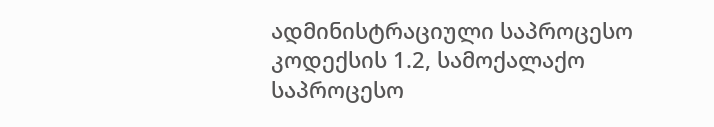ადმინისტრაციული საპროცესო კოდექსის 1.2, სამოქალაქო საპროცესო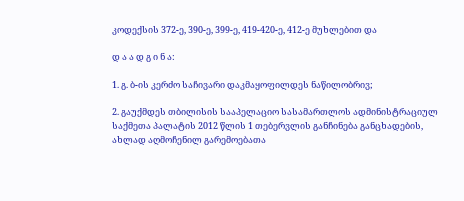კოდექსის 372-ე, 390-ე, 399-ე, 419-420-ე, 412-ე მუხლებით და

დ ა ა დ გ ი ნ ა:

1. გ. ბ-ის კერძო საჩივარი დაკმაყოფილდეს ნაწილობრივ;

2. გაუქმდეს თბილისის სააპელაციო სასამართლოს ადმინისტრაციულ საქმეთა პალატის 2012 წლის 1 თებერვლის განჩინება განცხადების, ახლად აღმოჩენილ გარემოებათა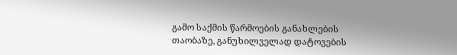გამო საქმის წარმოების განახლების თაობაზე, განუხილველად დატოვების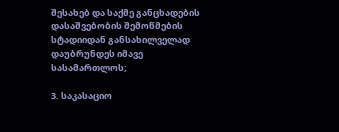შესახებ და საქმე განცხადების დასაშვებობის შემოწმების სტადიიდან განსახილველად დაუბრუნდეს იმავე სასამართლოს;

3. საკასაციო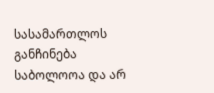სასამართლოს განჩინება საბოლოოა და არ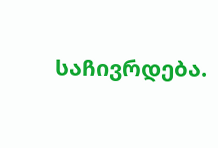საჩივრდება.